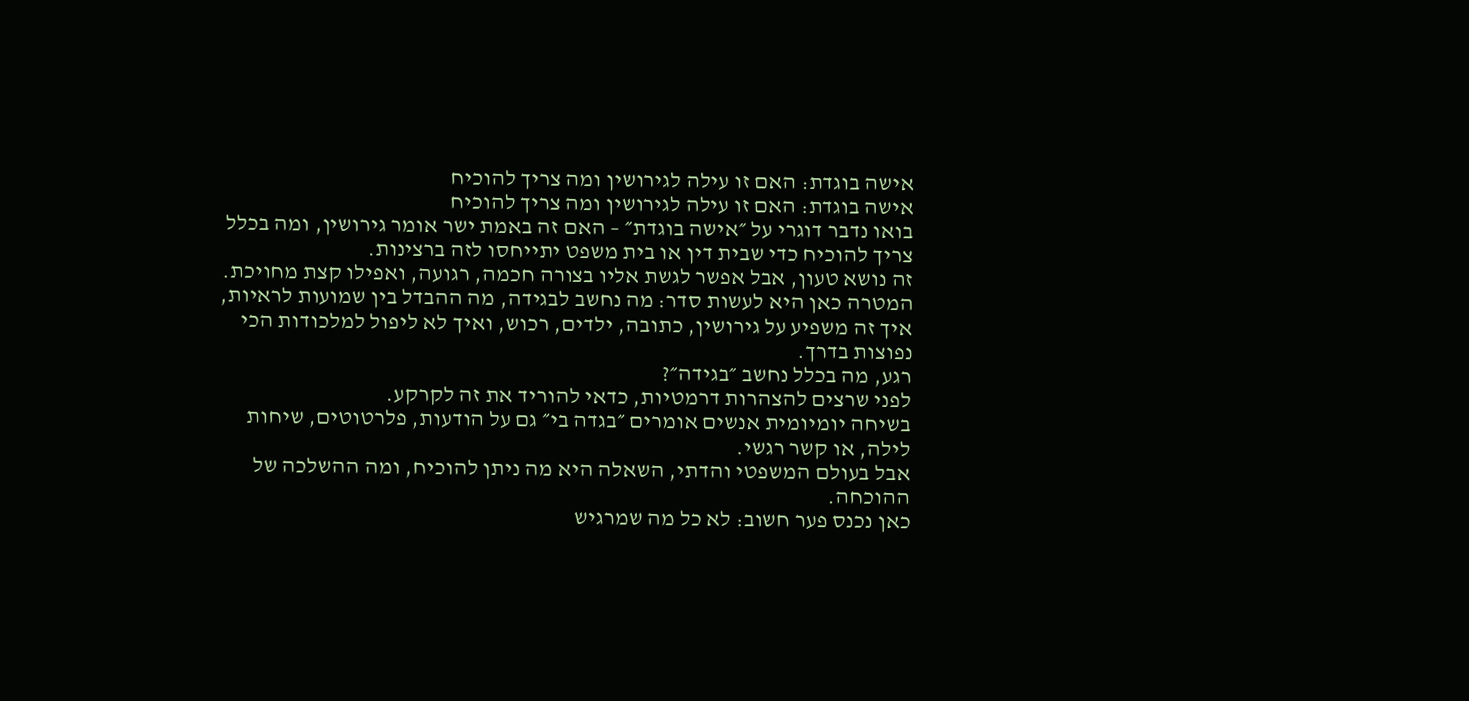אישה בוגדת: האם זו עילה לגירושין ומה צריך להוכיח
אישה בוגדת: האם זו עילה לגירושין ומה צריך להוכיח
בואו נדבר דוגרי על ״אישה בוגדת״ – האם זה באמת ישר אומר גירושין, ומה בכלל צריך להוכיח כדי שבית דין או בית משפט יתייחסו לזה ברצינות.
זה נושא טעון, אבל אפשר לגשת אליו בצורה חכמה, רגועה, ואפילו קצת מחויכת.
המטרה כאן היא לעשות סדר: מה נחשב לבגידה, מה ההבדל בין שמועות לראיות, איך זה משפיע על גירושין, כתובה, ילדים, רכוש, ואיך לא ליפול למלכודות הכי נפוצות בדרך.
רגע, מה בכלל נחשב ״בגידה״?
לפני שרצים להצהרות דרמטיות, כדאי להוריד את זה לקרקע.
בשיחה יומיומית אנשים אומרים ״בגדה בי״ גם על הודעות, פלרטוטים, שיחות לילה, או קשר רגשי.
אבל בעולם המשפטי והדתי, השאלה היא מה ניתן להוכיח, ומה ההשלכה של ההוכחה.
כאן נכנס פער חשוב: לא כל מה שמרגיש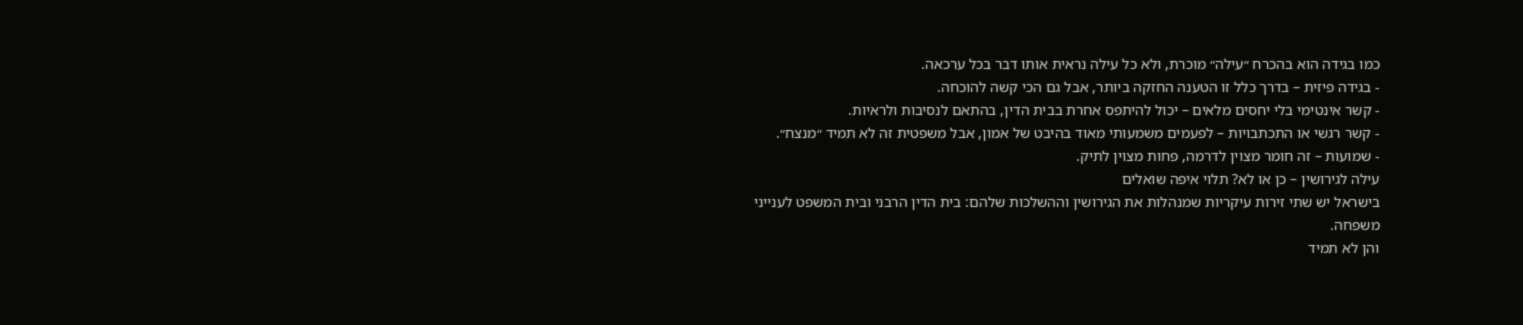כמו בגידה הוא בהכרח ״עילה״ מוכרת, ולא כל עילה נראית אותו דבר בכל ערכאה.
- בגידה פיזית – בדרך כלל זו הטענה החזקה ביותר, אבל גם הכי קשה להוכחה.
- קשר אינטימי בלי יחסים מלאים – יכול להיתפס אחרת בבית הדין, בהתאם לנסיבות ולראיות.
- קשר רגשי או התכתבויות – לפעמים משמעותי מאוד בהיבט של אמון, אבל משפטית זה לא תמיד ״מנצח״.
- שמועות – זה חומר מצוין לדרמה, פחות מצוין לתיק.
עילה לגירושין – כן או לא? תלוי איפה שואלים
בישראל יש שתי זירות עיקריות שמנהלות את הגירושין וההשלכות שלהם: בית הדין הרבני ובית המשפט לענייני משפחה.
והן לא תמיד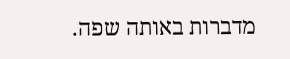מדברות באותה שפה.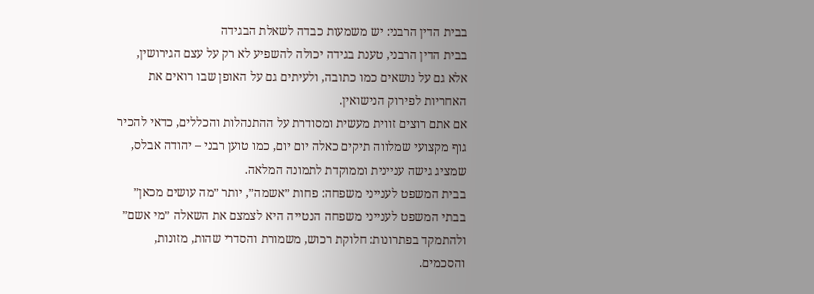בבית הדין הרבני: יש משמעות כבדה לשאלת הבגידה
בבית הדין הרבני, טענת בגידה יכולה להשפיע לא רק על עצם הגירושין, אלא גם על נושאים כמו כתובה, ולעיתים גם על האופן שבו רואים את האחריות לפירוק הנישואין.
אם אתם רוצים זווית מעשית ומסודרת על ההתנהלות והכללים, כדאי להכיר גוף מקצועי שמלווה תיקים כאלה יום יום, כמו טוען רבני – יהודה אבלס, שמציג גישה עניינית וממוקדת לתמונה המלאה.
בבית המשפט לענייני משפחה: פחות ״אשמה״, יותר ״מה עושים מכאן״
בבתי המשפט לענייני משפחה הנטייה היא לצמצם את השאלה ״מי אשם״ ולהתמקד בפתרונות: חלוקת רכוש, משמורת והסדרי שהות, מזונות, והסכמים.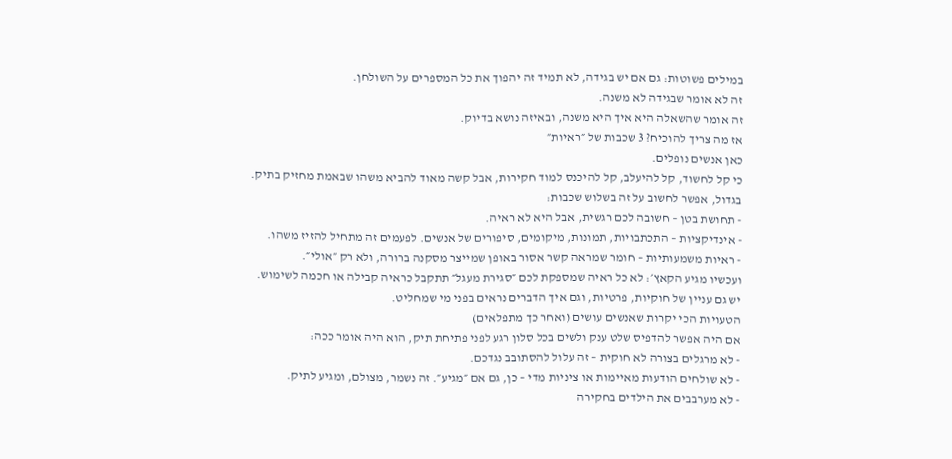במילים פשוטות: גם אם יש בגידה, לא תמיד זה יהפוך את כל המספרים על השולחן.
זה לא אומר שבגידה לא משנה.
זה אומר שהשאלה היא איך היא משנה, ובאיזה נושא בדיוק.
אז מה צריך להוכיח? 3 שכבות של ״ראיות״
כאן אנשים נופלים.
כי קל לחשוד, קל להיעלב, קל להיכנס למוד חקירות, אבל קשה מאוד להביא משהו שבאמת מחזיק בתיק.
בגדול, אפשר לחשוב על זה בשלוש שכבות:
- תחושת בטן – חשובה לכם רגשית, אבל היא לא ראיה.
- אינדיקציות – התכתבויות, תמונות, מיקומים, סיפורים של אנשים. לפעמים זה מתחיל להזיז משהו.
- ראיות משמעותיות – חומר שמראה קשר אסור באופן שמייצר מסקנה ברורה, ולא רק ״אולי״.
ועכשיו מגיע הקאץ׳: לא כל ראיה שמספקת לכם ״סגירת מעגל״ תתקבל כראיה קבילה או חכמה לשימוש.
יש גם עניין של חוקיות, פרטיות, וגם איך הדברים נראים בפני מי שמחליט.
הטעויות הכי יקרות שאנשים עושים (ואחר כך מתפלאים)
אם היה אפשר להדפיס שלט ענק ולשים בכל סלון רגע לפני פתיחת תיק, הוא היה אומר ככה:
- לא מרגלים בצורה לא חוקית – זה עלול להסתובב נגדכם.
- לא שולחים הודעות מאיימות או ציניות מדי – כן, גם אם ״מגיע״. זה נשמר, מצולם, ומגיע לתיק.
- לא מערבבים את הילדים בחקירה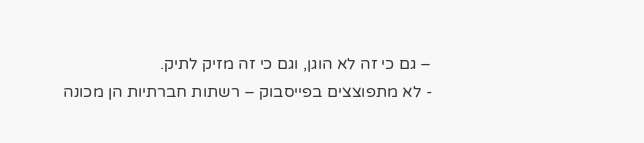– גם כי זה לא הוגן, וגם כי זה מזיק לתיק.
- לא מתפוצצים בפייסבוק – רשתות חברתיות הן מכונה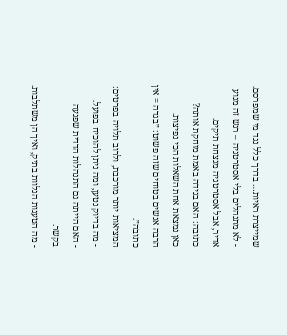שמייצרת ראיות… בדרך כלל נגד מי שמפרסם.
- לא מתנהלים בלי אסטרטגיה – רגש זה מנוע אדיר, אבל אסטרטגיה מנצחת תיקים.
כתובה: האם בגידה באמת מוחקת אותה?
כאן נמצאת אחת השאלות הכי נפיצות.
הרבה אנשים בטוחים שזה פשוט: ״בגדה = אין כתובה״.
המציאות יותר מורכבת, ולרוב תלויה בפרטים:
- מה בדיוק נטען, ומה ניתן להוכיח בפועל.
- האם הייתה גם התנהלות הדדית שפגעה בקשר.
- מה הטענות הנלוות בתיק, ואיך הן משתלבות.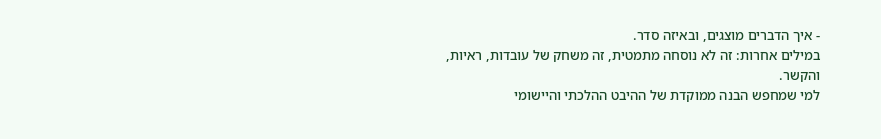- איך הדברים מוצגים, ובאיזה סדר.
במילים אחרות: זה לא נוסחה מתמטית, זה משחק של עובדות, ראיות, והקשר.
למי שמחפש הבנה ממוקדת של ההיבט ההלכתי והיישומי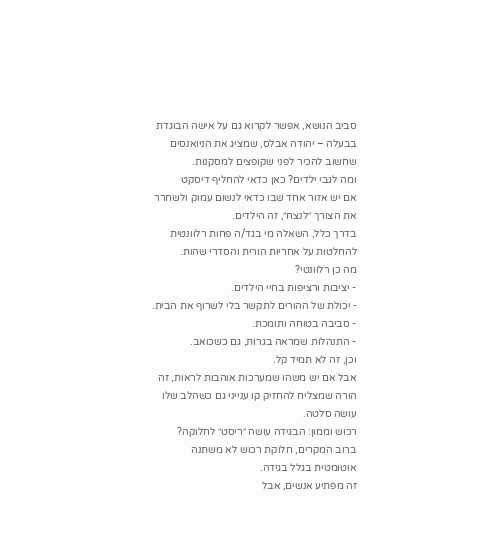סביב הנושא, אפשר לקרוא גם על אישה הבוגדת בבעלה – יהודה אבלס, שמציג את הניואנסים שחשוב להכיר לפני שקופצים למסקנות.
ומה לגבי ילדים? כאן כדאי להחליף דיסקט
אם יש אזור אחד שבו כדאי לנשום עמוק ולשחרר את הצורך ״לנצח״, זה הילדים.
בדרך כלל, השאלה מי בגד/ה פחות רלוונטית להחלטות על אחריות הורית והסדרי שהות.
מה כן רלוונטי?
- יציבות ורציפות בחיי הילדים.
- יכולת של ההורים לתקשר בלי לשרוף את הבית.
- סביבה בטוחה ותומכת.
- התנהלות שמראה בגרות, גם כשכואב.
וכן, זה לא תמיד קל.
אבל אם יש משהו שמערכות אוהבות לראות, זה הורה שמצליח להחזיק קו ענייני גם כשהלב שלו עושה סלטה.
רכוש וממון: הבגידה עושה ״ריסט״ לחלוקה?
ברוב המקרים, חלוקת רכוש לא משתנה אוטומטית בגלל בגידה.
זה מפתיע אנשים, אבל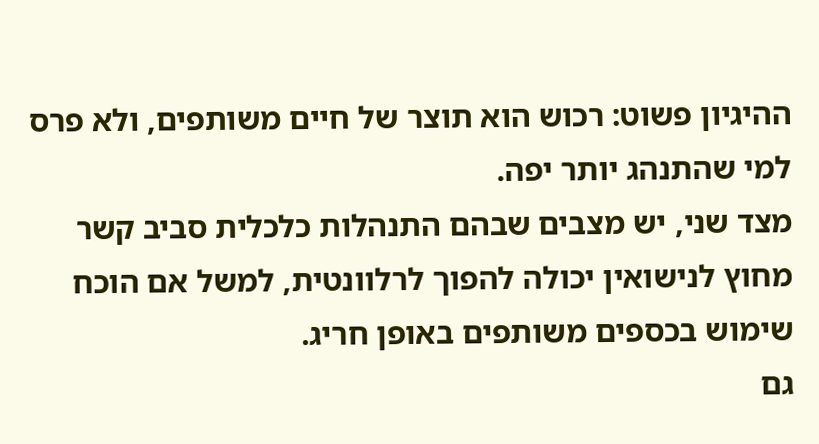ההיגיון פשוט: רכוש הוא תוצר של חיים משותפים, ולא פרס למי שהתנהג יותר יפה.
מצד שני, יש מצבים שבהם התנהלות כלכלית סביב קשר מחוץ לנישואין יכולה להפוך לרלוונטית, למשל אם הוכח שימוש בכספים משותפים באופן חריג.
גם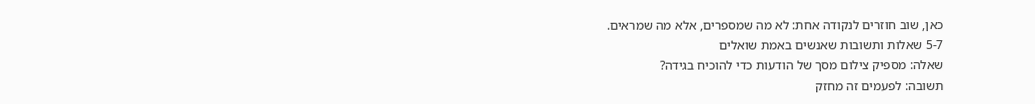כאן, שוב חוזרים לנקודה אחת: לא מה שמספרים, אלא מה שמראים.
5-7 שאלות ותשובות שאנשים באמת שואלים
שאלה: מספיק צילום מסך של הודעות כדי להוכיח בגידה?
תשובה: לפעמים זה מחזק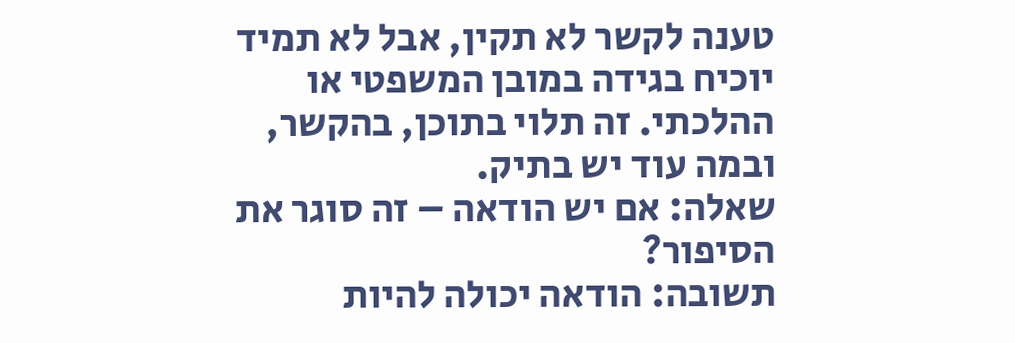טענה לקשר לא תקין, אבל לא תמיד יוכיח בגידה במובן המשפטי או ההלכתי. זה תלוי בתוכן, בהקשר, ובמה עוד יש בתיק.
שאלה: אם יש הודאה – זה סוגר את הסיפור?
תשובה: הודאה יכולה להיות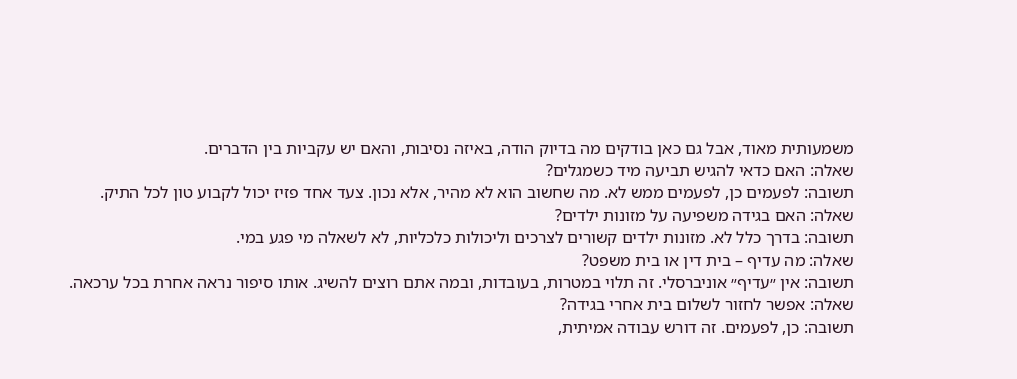משמעותית מאוד, אבל גם כאן בודקים מה בדיוק הודה, באיזה נסיבות, והאם יש עקביות בין הדברים.
שאלה: האם כדאי להגיש תביעה מיד כשמגלים?
תשובה: לפעמים כן, לפעמים ממש לא. מה שחשוב הוא לא מהיר, אלא נכון. צעד אחד פזיז יכול לקבוע טון לכל התיק.
שאלה: האם בגידה משפיעה על מזונות ילדים?
תשובה: בדרך כלל לא. מזונות ילדים קשורים לצרכים וליכולות כלכליות, לא לשאלה מי פגע במי.
שאלה: מה עדיף – בית דין או בית משפט?
תשובה: אין ״עדיף״ אוניברסלי. זה תלוי במטרות, בעובדות, ובמה אתם רוצים להשיג. אותו סיפור נראה אחרת בכל ערכאה.
שאלה: אפשר לחזור לשלום בית אחרי בגידה?
תשובה: כן, לפעמים. זה דורש עבודה אמיתית,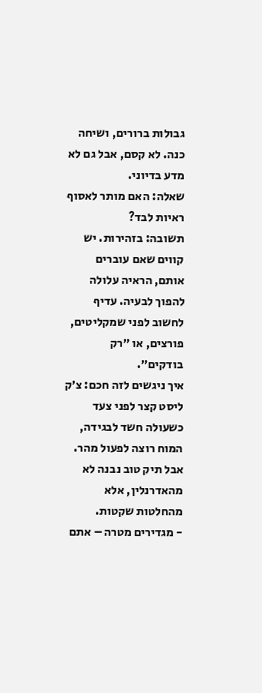גבולות ברורים, ושיחה כנה. לא קסם, אבל גם לא מדע בדיוני.
שאלה: האם מותר לאסוף ראיות לבד?
תשובה: בזהירות. יש קווים שאם עוברים אותם, הראיה עלולה להפוך לבעיה. עדיף לחשוב לפני שמקליטים, פורצים, או ״רק בודקים״.
איך ניגשים לזה חכם: צ׳ק ליסט קצר לפני צעד
כשעולה חשד לבגידה, המוח רוצה לפעול מהר.
אבל תיק טוב נבנה לא מהאדרנלין, אלא מהחלטות שקטות.
- מגדירים מטרה – אתם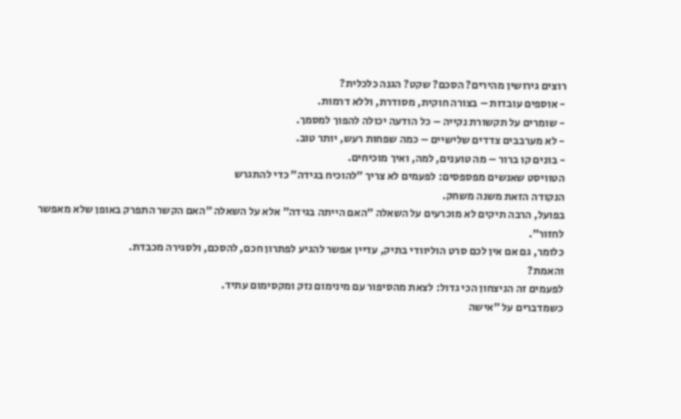רוצים גירושין מהירים? הסכם? שקט? הגנה כלכלית?
- אוספים עובדות – בצורה חוקית, מסודרת, וללא דרמות.
- שומרים על תקשורת נקייה – כל הודעה יכולה להפוך למסמך.
- לא מערבבים צדדים שלישיים – כמה שפחות רעש, יותר טוב.
- בונים קו ברור – מה טוענים, למה, ואיך מוכיחים.
הטוויסט שאנשים מפספסים: לפעמים לא צריך ״להוכיח בגידה״ כדי להתגרש
הנקודה הזאת משנה משחק.
בפועל, הרבה תיקים לא מוכרעים על השאלה ״האם הייתה בגידה״ אלא על השאלה ״האם הקשר התפרק באופן שלא מאפשר לחזור״.
כלומר, גם אם אין לכם סרט הוליוודי בתיק, עדיין אפשר להגיע לפתרון חכם, להסכם, ולסגירה מכבדת.
והאמת?
לפעמים זה הניצחון הכי גדול: לצאת מהסיפור עם מינימום נזק ומקסימום עתיד.
כשמדברים על ״אישה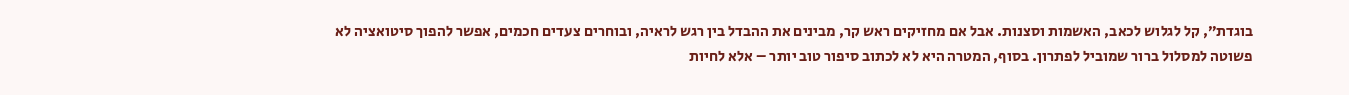בוגדת״, קל לגלוש לכאב, האשמות וסצנות. אבל אם מחזיקים ראש קר, מבינים את ההבדל בין רגש לראיה, ובוחרים צעדים חכמים, אפשר להפוך סיטואציה לא פשוטה למסלול ברור שמוביל לפתרון. בסוף, המטרה היא לא לכתוב סיפור טוב יותר – אלא לחיות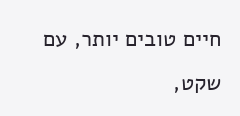חיים טובים יותר, עם שקט,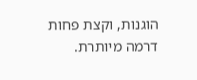הוגנות, וקצת פחות דרמה מיותרת.